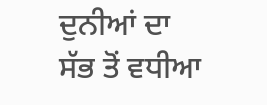ਦੁਨੀਆਂ ਦਾ ਸੱਭ ਤੋਂ ਵਧੀਆ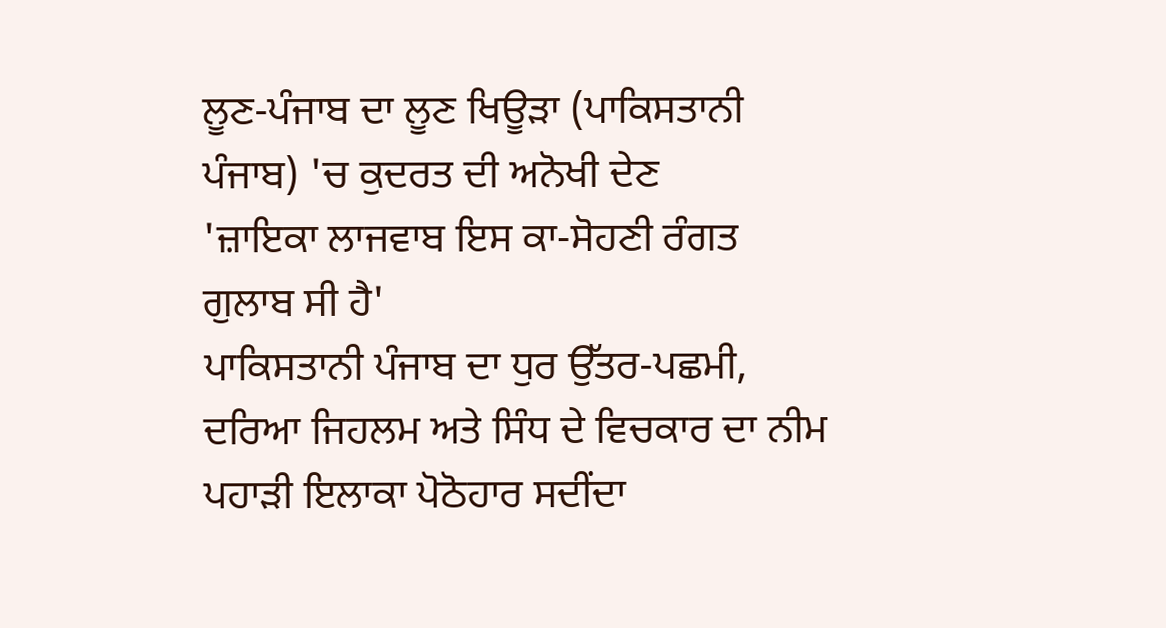ਲੂਣ-ਪੰਜਾਬ ਦਾ ਲੂਣ ਖਿਊੜਾ (ਪਾਕਿਸਤਾਨੀ ਪੰਜਾਬ) 'ਚ ਕੁਦਰਤ ਦੀ ਅਨੋਖੀ ਦੇਣ
'ਜ਼ਾਇਕਾ ਲਾਜਵਾਬ ਇਸ ਕਾ-ਸੋਹਣੀ ਰੰਗਤ ਗੁਲਾਬ ਸੀ ਹੈ'
ਪਾਕਿਸਤਾਨੀ ਪੰਜਾਬ ਦਾ ਧੁਰ ਉੱਤਰ-ਪਛਮੀ, ਦਰਿਆ ਜਿਹਲਮ ਅਤੇ ਸਿੰਧ ਦੇ ਵਿਚਕਾਰ ਦਾ ਨੀਮ ਪਹਾੜੀ ਇਲਾਕਾ ਪੋਠੋਹਾਰ ਸਦੀਂਦਾ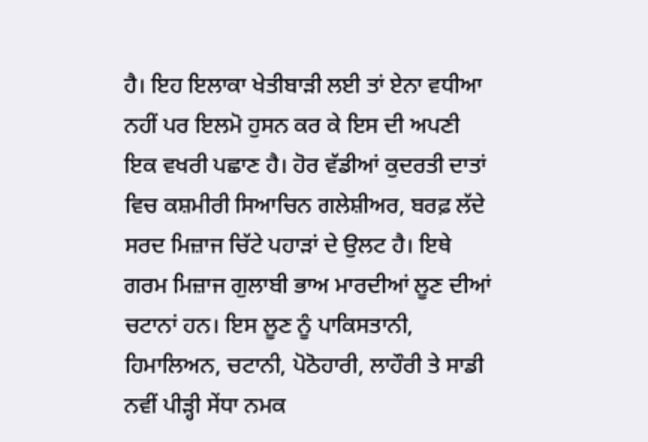ਹੈ। ਇਹ ਇਲਾਕਾ ਖੇਤੀਬਾੜੀ ਲਈ ਤਾਂ ਏਨਾ ਵਧੀਆ ਨਹੀਂ ਪਰ ਇਲਮੋ ਹੁਸਨ ਕਰ ਕੇ ਇਸ ਦੀ ਅਪਣੀ ਇਕ ਵਖਰੀ ਪਛਾਣ ਹੈ। ਹੋਰ ਵੱਡੀਆਂ ਕੁਦਰਤੀ ਦਾਤਾਂ ਵਿਚ ਕਸ਼ਮੀਰੀ ਸਿਆਚਿਨ ਗਲੇਸ਼ੀਅਰ, ਬਰਫ਼ ਲੱਦੇ ਸਰਦ ਮਿਜ਼ਾਜ ਚਿੱਟੇ ਪਹਾੜਾਂ ਦੇ ਉਲਟ ਹੈ। ਇਥੇ ਗਰਮ ਮਿਜ਼ਾਜ ਗੁਲਾਬੀ ਭਾਅ ਮਾਰਦੀਆਂ ਲੂਣ ਦੀਆਂ ਚਟਾਨਾਂ ਹਨ। ਇਸ ਲੂਣ ਨੂੰ ਪਾਕਿਸਤਾਨੀ, ਹਿਮਾਲਿਅਨ, ਚਟਾਨੀ, ਪੋਠੋਹਾਰੀ, ਲਾਹੌਰੀ ਤੇ ਸਾਡੀ ਨਵੀਂ ਪੀੜ੍ਹੀ ਸੇਂਧਾ ਨਮਕ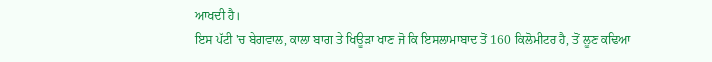ਆਖਦੀ ਹੈ।
ਇਸ ਪੱਟੀ 'ਚ ਬੇਗਵਾਲ, ਕਾਲਾ ਬਾਗ ਤੇ ਖਿਊੜਾ ਖਾਣ ਜੋ ਕਿ ਇਸਲਾਮਾਬਾਦ ਤੋਂ 160 ਕਿਲੋਮੀਟਰ ਹੈ, ਤੋਂ ਲੂਣ ਕਢਿਆ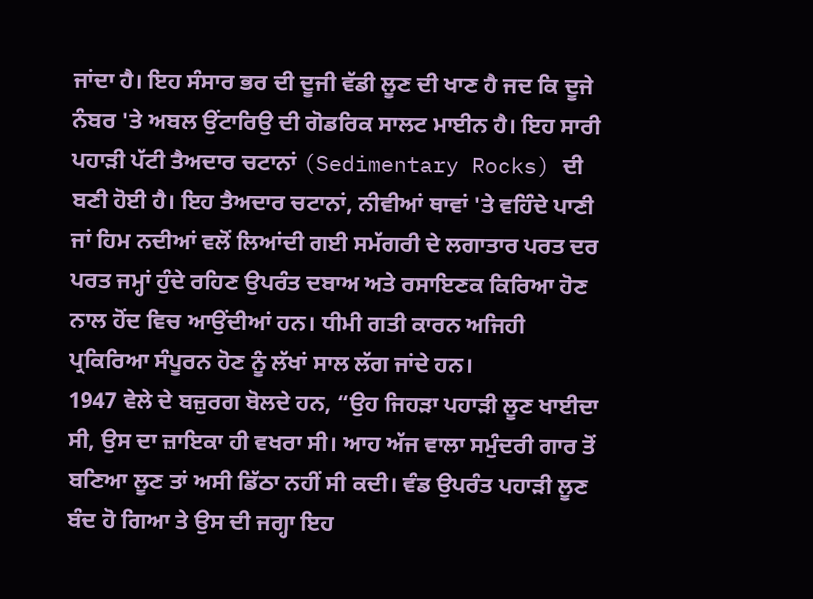ਜਾਂਦਾ ਹੈ। ਇਹ ਸੰਸਾਰ ਭਰ ਦੀ ਦੂਜੀ ਵੱਡੀ ਲੂਣ ਦੀ ਖਾਣ ਹੈ ਜਦ ਕਿ ਦੂਜੇ ਨੰਬਰ 'ਤੇ ਅਬਲ ਉਂਟਾਰਿਉ ਦੀ ਗੋਡਰਿਕ ਸਾਲਟ ਮਾਈਨ ਹੈ। ਇਹ ਸਾਰੀ ਪਹਾੜੀ ਪੱਟੀ ਤੈਅਦਾਰ ਚਟਾਨਾਂ (Sedimentary Rocks) ਦੀ ਬਣੀ ਹੋਈ ਹੈ। ਇਹ ਤੈਅਦਾਰ ਚਟਾਨਾਂ, ਨੀਵੀਆਂ ਥਾਵਾਂ 'ਤੇ ਵਹਿੰਦੇ ਪਾਣੀ ਜਾਂ ਹਿਮ ਨਦੀਆਂ ਵਲੋਂ ਲਿਆਂਦੀ ਗਈ ਸਮੱਗਰੀ ਦੇ ਲਗਾਤਾਰ ਪਰਤ ਦਰ ਪਰਤ ਜਮ੍ਹਾਂ ਹੁੰਦੇ ਰਹਿਣ ਉਪਰੰਤ ਦਬਾਅ ਅਤੇ ਰਸਾਇਣਕ ਕਿਰਿਆ ਹੋਣ ਨਾਲ ਹੋਂਦ ਵਿਚ ਆਉਂਦੀਆਂ ਹਨ। ਧੀਮੀ ਗਤੀ ਕਾਰਨ ਅਜਿਹੀ ਪ੍ਰਕਿਰਿਆ ਸੰਪੂਰਨ ਹੋਣ ਨੂੰ ਲੱਖਾਂ ਸਾਲ ਲੱਗ ਜਾਂਦੇ ਹਨ।
1947 ਵੇਲੇ ਦੇ ਬਜ਼ੁਰਗ ਬੋਲਦੇ ਹਨ, “ਉਹ ਜਿਹੜਾ ਪਹਾੜੀ ਲੂਣ ਖਾਈਦਾ ਸੀ, ਉਸ ਦਾ ਜ਼ਾਇਕਾ ਹੀ ਵਖਰਾ ਸੀ। ਆਹ ਅੱਜ ਵਾਲਾ ਸਮੁੰਦਰੀ ਗਾਰ ਤੋਂ ਬਣਿਆ ਲੂਣ ਤਾਂ ਅਸੀ ਡਿੱਠਾ ਨਹੀਂ ਸੀ ਕਦੀ। ਵੰਡ ਉਪਰੰਤ ਪਹਾੜੀ ਲੂਣ ਬੰਦ ਹੋ ਗਿਆ ਤੇ ਉਸ ਦੀ ਜਗ੍ਹਾ ਇਹ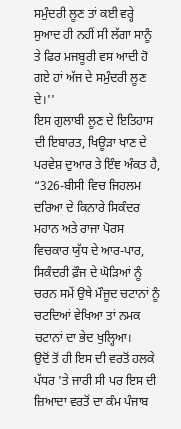ਸਮੁੰਦਰੀ ਲੂਣ ਤਾਂ ਕਈ ਵਰ੍ਹੇ ਸੁਆਦ ਹੀ ਨਹੀਂ ਸੀ ਲੱਗਾ ਸਾਨੂੰ ਤੇ ਫਿਰ ਮਜਬੂਰੀ ਵਸ ਆਦੀ ਹੋ ਗਏ ਹਾਂ ਅੱਜ ਦੇ ਸਮੁੰਦਰੀ ਲੂਣ ਦੇ।''
ਇਸ ਗੁਲਾਬੀ ਲੂਣ ਦੇ ਇਤਿਹਾਸ ਦੀ ਇਬਾਰਤ, ਖਿਊੜਾ ਖਾਣ ਦੇ ਪਰਵੇਸ਼ ਦੁਆਰ ਤੇ ਇੰਞ ਅੰਕਤ ਹੈ, “326-ਬੀਸੀ ਵਿਚ ਜਿਹਲਮ ਦਰਿਆ ਦੇ ਕਿਨਾਰੇ ਸਿਕੰਦਰ ਮਹਾਨ ਅਤੇ ਰਾਜਾ ਪੋਰਸ ਵਿਚਕਾਰ ਯੁੱਧ ਦੇ ਆਰ-ਪਾਰ, ਸਿਕੰਦਰੀ ਫ਼ੌਜ ਦੇ ਘੋੜਿਆਂ ਨੂੰ ਚਰਨ ਸਮੇਂ ਉਥੇ ਮੌਜੂਦ ਚਟਾਨਾਂ ਨੂੰ ਚਟਦਿਆਂ ਵੇਖਿਆ ਤਾਂ ਨਮਕ ਚਟਾਨਾਂ ਦਾ ਭੇਦ ਖੁਲ੍ਹਿਆ।
ਉਦੋਂ ਤੋਂ ਹੀ ਇਸ ਦੀ ਵਰਤੋਂ ਹਲਕੇ ਪੱਧਰ 'ਤੇ ਜਾਰੀ ਸੀ ਪਰ ਇਸ ਦੀ ਜ਼ਿਆਦਾ ਵਰਤੋਂ ਦਾ ਕੰਮ ਪੰਜਾਬ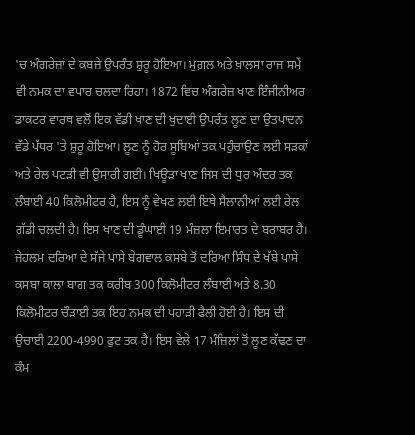'ਚ ਅੰਗਰੇਜ਼ਾਂ ਦੇ ਕਬਜ਼ੇ ਉਪਰੰਤ ਸ਼ੁਰੂ ਹੋਇਆ। ਮੁਗ਼ਲ ਅਤੇ ਖ਼ਾਲਸਾ ਰਾਜ ਸਮੇਂ ਵੀ ਨਮਕ ਦਾ ਵਪਾਰ ਚਲਦਾ ਰਿਹਾ। 1872 ਵਿਚ ਅੰਗਰੇਜ਼ ਖਾਣ ਇੰਜੀਨੀਅਰ ਡਾਕਟਰ ਵਾਰਥ ਵਲੋਂ ਇਕ ਵੱਡੀ ਖਾਣ ਦੀ ਖੁਦਾਈ ਉਪਰੰਤ ਲੂਣ ਦਾ ਉਤਪਾਦਨ ਵੱਡੇ ਪੱਧਰ 'ਤੇ ਸ਼ੁਰੂ ਹੋਇਆ। ਲੂਣ ਨੂੰ ਹੋਰ ਸੂਬਿਆਂ ਤਕ ਪਹੁੰਚਾਉਣ ਲਈ ਸੜਕਾਂ ਅਤੇ ਰੇਲ ਪਟੜੀ ਵੀ ਉਸਾਰੀ ਗਈ। ਖਿਊੜਾ ਖਾਣ ਜਿਸ ਦੀ ਧੁਰ ਅੰਦਰ ਤਕ ਲੰਬਾਈ 40 ਕਿਲੋਮੀਟਰ ਹੈ, ਇਸ ਨੂੰ ਵੇਖਣ ਲਈ ਇਥੇ ਸੈਲਾਨੀਆਂ ਲਈ ਰੇਲ ਗੱਡੀ ਚਲਦੀ ਹੈ। ਇਸ ਖਾਣ ਦੀ ਡੂੰਘਾਈ 19 ਮੰਜ਼ਲਾ ਇਮਾਰਤ ਦੇ ਬਰਾਬਰ ਹੈ।
ਜੇਹਲਮ ਦਰਿਆ ਦੇ ਸੱਜੇ ਪਾਸੇ ਬੇਗਵਾਲ ਕਸਬੇ ਤੋਂ ਦਰਿਆ ਸਿੰਧ ਦੇ ਖੱਬੇ ਪਾਸੇ ਕਸਬਾ ਕਾਲਾ ਬਾਗ ਤਕ ਕਰੀਬ 300 ਕਿਲੋਮੀਟਰ ਲੰਬਾਈ ਅਤੇ 8.30 ਕਿਲੋਮੀਟਰ ਚੌੜਾਈ ਤਕ ਇਹ ਨਮਕ ਦੀ ਪਹਾੜੀ ਫੈਲੀ ਹੋਈ ਹੈ। ਇਸ ਦੀ ਉਚਾਈ 2200-4990 ਫੁਟ ਤਕ ਹੈ। ਇਸ ਵੇਲੇ 17 ਮੰਜ਼ਿਲਾਂ ਤੋਂ ਲੂਣ ਕੱਢਣ ਦਾ ਕੰਮ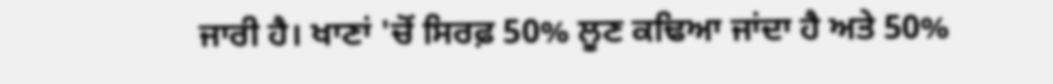ਜਾਰੀ ਹੈ। ਖਾਣਾਂ 'ਚੋਂ ਸਿਰਫ਼ 50% ਲੂਣ ਕਢਿਆ ਜਾਂਦਾ ਹੈ ਅਤੇ 50%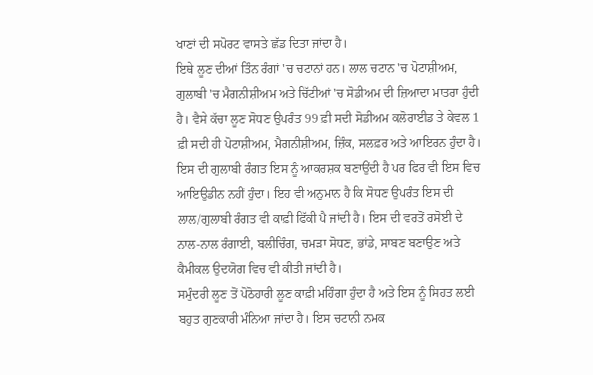ਖਾਣਾਂ ਦੀ ਸਪੋਰਟ ਵਾਸਤੇ ਛੱਡ ਦਿਤਾ ਜਾਂਦਾ ਹੈ।
ਇਥੇ ਲੂਣ ਦੀਆਂ ਤਿੰਨ ਰੰਗਾਂ 'ਚ ਚਟਾਨਾਂ ਹਨ। ਲਾਲ ਚਟਾਨ 'ਚ ਪੋਟਾਸ਼ੀਅਮ, ਗੁਲਾਬੀ 'ਚ ਮੈਗਨੀਸ਼ੀਅਮ ਅਤੇ ਚਿੱਟੀਆਂ 'ਚ ਸੋਡੀਅਮ ਦੀ ਜ਼ਿਆਦਾ ਮਾਤਰਾ ਹੁੰਦੀ ਹੈ। ਵੈਸੇ ਕੱਚਾ ਲੂਣ ਸੋਧਣ ਉਪਰੰਤ 99 ਫ਼ੀ ਸਦੀ ਸੋਡੀਅਮ ਕਲੋਰਾਈਡ ਤੇ ਕੇਵਲ 1 ਫ਼ੀ ਸਦੀ ਹੀ ਪੋਟਾਸ਼ੀਅਮ, ਮੈਗਨੀਸ਼ੀਅਮ, ਜ਼ਿੰਕ, ਸਲਫ਼ਰ ਅਤੇ ਆਇਰਨ ਹੁੰਦਾ ਹੈ। ਇਸ ਦੀ ਗੁਲਾਬੀ ਰੰਗਤ ਇਸ ਨੂੰ ਆਕਰਸ਼ਕ ਬਣਾਉਂਦੀ ਹੈ ਪਰ ਫਿਰ ਵੀ ਇਸ ਵਿਚ ਆਇਉਡੀਨ ਨਹੀਂ ਹੁੰਦਾ। ਇਹ ਵੀ ਅਨੁਮਾਨ ਹੈ ਕਿ ਸੋਧਣ ਉਪਰੰਤ ਇਸ ਦੀ ਲਾਲ/ਗੁਲਾਬੀ ਰੰਗਤ ਵੀ ਕਾਫ਼ੀ ਫਿੱਕੀ ਪੈ ਜਾਂਦੀ ਹੈ। ਇਸ ਦੀ ਵਰਤੋਂ ਰਸੋਈ ਦੇ ਨਾਲ-ਨਾਲ ਰੰਗਾਈ, ਬਲੀਚਿੰਗ, ਚਮੜਾ ਸੋਧਣ, ਭਾਂਡੇ, ਸਾਬਣ ਬਣਾਉਣ ਅਤੇ ਕੈਮੀਕਲ ਉਦਯੋਗ ਵਿਚ ਵੀ ਕੀਤੀ ਜਾਂਦੀ ਹੈ।
ਸਮੁੰਦਰੀ ਲੂਣ ਤੋਂ ਪੋਠੋਹਾਰੀ ਲੂਣ ਕਾਫ਼ੀ ਮਹਿੰਗਾ ਹੁੰਦਾ ਹੈ ਅਤੇ ਇਸ ਨੂੰ ਸਿਹਤ ਲਈ ਬਹੁਤ ਗੁਣਕਾਰੀ ਮੰਨਿਆ ਜਾਂਦਾ ਹੈ। ਇਸ ਚਟਾਨੀ ਨਮਕ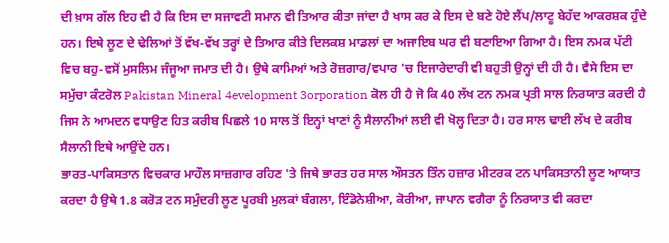ਦੀ ਖ਼ਾਸ ਗੱਲ ਇਹ ਵੀ ਹੈ ਕਿ ਇਸ ਦਾ ਸਜਾਵਟੀ ਸਮਾਨ ਵੀ ਤਿਆਰ ਕੀਤਾ ਜਾਂਦਾ ਹੈ ਖਾਸ ਕਰ ਕੇ ਇਸ ਦੇ ਬਣੇ ਹੋਏ ਲੈਂਪ/ਲਾਟੂ ਬੇਹੱਦ ਆਕਰਸ਼ਕ ਹੁੰਦੇ ਹਨ। ਇਥੇ ਲੂਣ ਦੇ ਢੇਲਿਆਂ ਤੋਂ ਵੱਖ-ਵੱਖ ਤਰ੍ਹਾਂ ਦੇ ਤਿਆਰ ਕੀਤੇ ਦਿਲਕਸ਼ ਮਾਡਲਾਂ ਦਾ ਅਜਾਇਬ ਘਰ ਵੀ ਬਣਾਇਆ ਗਿਆ ਹੈ। ਇਸ ਨਮਕ ਪੱਟੀ ਵਿਚ ਬਹੁ-ਵਸੋਂ ਮੁਸਲਿਮ ਜੰਜੂਆ ਜਮਾਤ ਦੀ ਹੈ। ਉਥੇ ਕਾਮਿਆਂ ਅਤੇ ਰੋਜ਼ਗਾਰ/ਵਪਾਰ 'ਚ ਇਜਾਰੇਦਾਰੀ ਵੀ ਬਹੁਤੀ ਉਨ੍ਹਾਂ ਦੀ ਹੀ ਹੈ। ਵੈਸੇ ਇਸ ਦਾ ਸਮੁੱਚਾ ਕੰਟਰੋਲ Pakistan Mineral 4evelopment 3orporation ਕੋਲ ਹੀ ਹੈ ਜੋ ਕਿ 40 ਲੱਖ ਟਨ ਨਮਕ ਪ੍ਰਤੀ ਸਾਲ ਨਿਰਯਾਤ ਕਰਦੀ ਹੈ ਜਿਸ ਨੇ ਆਮਦਨ ਵਧਾਉਣ ਹਿਤ ਕਰੀਬ ਪਿਛਲੇ 10 ਸਾਲ ਤੋਂ ਇਨ੍ਹਾਂ ਖਾਣਾਂ ਨੂੰ ਸੈਲਾਨੀਆਂ ਲਈ ਵੀ ਖੋਲ੍ਹ ਦਿਤਾ ਹੈ। ਹਰ ਸਾਲ ਢਾਈ ਲੱਖ ਦੇ ਕਰੀਬ ਸੈਲਾਨੀ ਇਥੇ ਆਉਂਦੇ ਹਨ।
ਭਾਰਤ-ਪਾਕਿਸਤਾਨ ਵਿਚਕਾਰ ਮਾਹੌਲ ਸਾਜ਼ਗਾਰ ਰਹਿਣ 'ਤੇ ਜਿਥੇ ਭਾਰਤ ਹਰ ਸਾਲ ਔਸਤਨ ਤਿੰਨ ਹਜ਼ਾਰ ਮੀਟਰਕ ਟਨ ਪਾਕਿਸਤਾਨੀ ਲੂਣ ਆਯਾਤ ਕਰਦਾ ਹੈ ਉਥੇ 1.8 ਕਰੋੜ ਟਨ ਸਮੁੰਦਰੀ ਲੂਣ ਪੂਰਬੀ ਮੁਲਕਾਂ ਬੰਗਲਾ, ਇੰਡੋਨੇਸ਼ੀਆ, ਕੋਰੀਆ, ਜਾਪਾਨ ਵਗੈਰਾ ਨੂੰ ਨਿਰਯਾਤ ਵੀ ਕਰਦਾ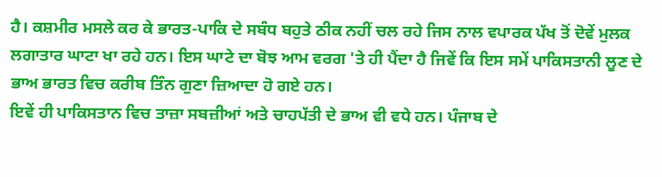ਹੈ। ਕਸ਼ਮੀਰ ਮਸਲੇ ਕਰ ਕੇ ਭਾਰਤ-ਪਾਕਿ ਦੇ ਸਬੰਧ ਬਹੁਤੇ ਠੀਕ ਨਹੀਂ ਚਲ ਰਹੇ ਜਿਸ ਨਾਲ ਵਪਾਰਕ ਪੱਖ ਤੋਂ ਦੋਵੇਂ ਮੁਲਕ ਲਗਾਤਾਰ ਘਾਟਾ ਖਾ ਰਹੇ ਹਨ। ਇਸ ਘਾਟੇ ਦਾ ਬੋਝ ਆਮ ਵਰਗ 'ਤੇ ਹੀ ਪੈਂਦਾ ਹੈ ਜਿਵੇਂ ਕਿ ਇਸ ਸਮੇਂ ਪਾਕਿਸਤਾਨੀ ਲੂਣ ਦੇ ਭਾਅ ਭਾਰਤ ਵਿਚ ਕਰੀਬ ਤਿੰਨ ਗੁਣਾ ਜ਼ਿਆਦਾ ਹੋ ਗਏ ਹਨ।
ਇਵੇਂ ਹੀ ਪਾਕਿਸਤਾਨ ਵਿਚ ਤਾਜ਼ਾ ਸਬਜ਼ੀਆਂ ਅਤੇ ਚਾਹਪੱਤੀ ਦੇ ਭਾਅ ਵੀ ਵਧੇ ਹਨ। ਪੰਜਾਬ ਦੇ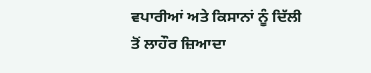ਵਪਾਰੀਆਂ ਅਤੇ ਕਿਸਾਨਾਂ ਨੂੰ ਦਿੱਲੀ ਤੋਂ ਲਾਹੌਰ ਜ਼ਿਆਦਾ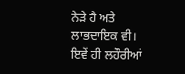ਨੇੜੇ ਹੈ ਅਤੇ ਲਾਭਦਾਇਕ ਵੀ। ਇਵੇਂ ਹੀ ਲਹੌਰੀਆਂ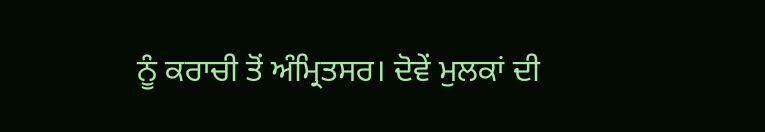ਨੂੰ ਕਰਾਚੀ ਤੋਂ ਅੰਮ੍ਰਿਤਸਰ। ਦੋਵੇਂ ਮੁਲਕਾਂ ਦੀ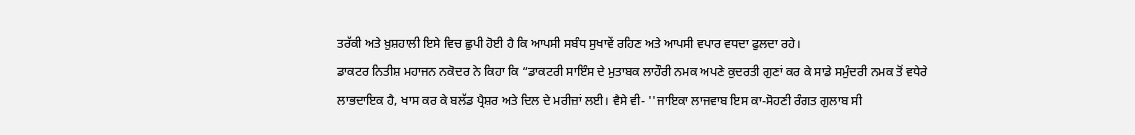ਤਰੱਕੀ ਅਤੇ ਖ਼ੁਸ਼ਹਾਲੀ ਇਸੇ ਵਿਚ ਛੁਪੀ ਹੋਈ ਹੈ ਕਿ ਆਪਸੀ ਸਬੰਧ ਸੁਖਾਵੇਂ ਰਹਿਣ ਅਤੇ ਆਪਸੀ ਵਪਾਰ ਵਧਦਾ ਫੁਲਦਾ ਰਹੇ।
ਡਾਕਟਰ ਨਿਤੀਸ਼ ਮਹਾਜਨ ਨਕੋਦਰ ਨੇ ਕਿਹਾ ਕਿ “ਡਾਕਟਰੀ ਸਾਇੰਸ ਦੇ ਮੁਤਾਬਕ ਲਾਹੌਰੀ ਨਮਕ ਅਪਣੇ ਕੁਦਰਤੀ ਗੁਣਾਂ ਕਰ ਕੇ ਸਾਡੇ ਸਮੁੰਦਰੀ ਨਮਕ ਤੋਂ ਵਧੇਰੇ ਲਾਭਦਾਇਕ ਹੈ, ਖਾਸ ਕਰ ਕੇ ਬਲੱਡ ਪ੍ਰੈਸ਼ਰ ਅਤੇ ਦਿਲ ਦੇ ਮਰੀਜ਼ਾਂ ਲਈ। ਵੈਸੇ ਵੀ- ''ਜਾਇਕਾ ਲਾਜਵਾਬ ਇਸ ਕਾ-ਸੋਹਣੀ ਰੰਗਤ ਗੁਲਾਬ ਸੀ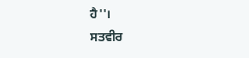ਹੈ''।
ਸਤਵੀਰ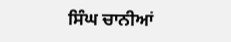ਸਿੰਘ ਚਾਨੀਆਂ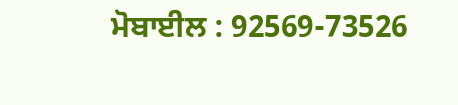ਮੋਬਾਈਲ : 92569-73526